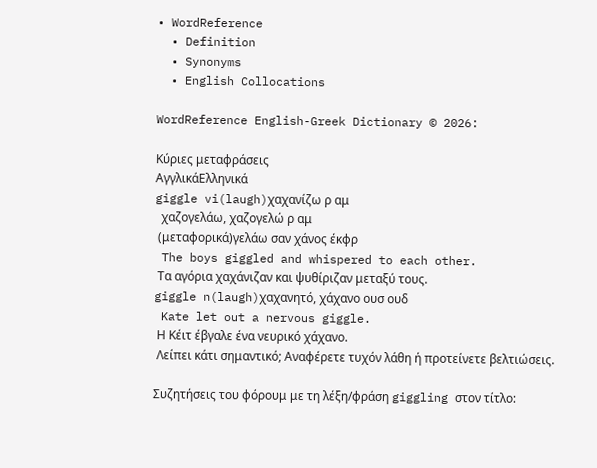• WordReference
  • Definition
  • Synonyms
  • English Collocations

WordReference English-Greek Dictionary © 2026:

Κύριες μεταφράσεις
ΑγγλικάΕλληνικά
giggle vi(laugh)χαχανίζω ρ αμ
  χαζογελάω, χαζογελώ ρ αμ
 (μεταφορικά)γελάω σαν χάνος έκφρ
 The boys giggled and whispered to each other.
 Τα αγόρια χαχάνιζαν και ψυθίριζαν μεταξύ τους.
giggle n(laugh)χαχανητό, χάχανο ουσ ουδ
 Kate let out a nervous giggle.
 Η Κέιτ έβγαλε ένα νευρικό χάχανο.
 Λείπει κάτι σημαντικό; Αναφέρετε τυχόν λάθη ή προτείνετε βελτιώσεις.

Συζητήσεις του φόρουμ με τη λέξη/φράση giggling στον τίτλο: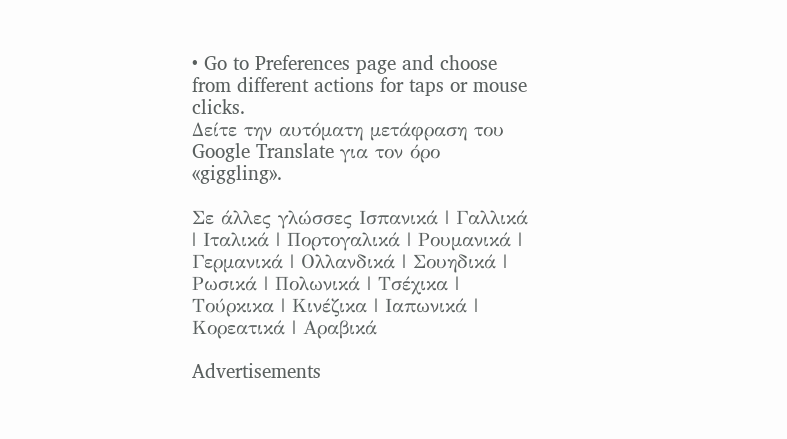• Go to Preferences page and choose from different actions for taps or mouse clicks.
Δείτε την αυτόματη μετάφραση του Google Translate για τον όρο «giggling».

Σε άλλες γλώσσες Ισπανικά | Γαλλικά | Ιταλικά | Πορτογαλικά | Ρουμανικά | Γερμανικά | Ολλανδικά | Σουηδικά | Ρωσικά | Πολωνικά | Τσέχικα | Τούρκικα | Κινέζικα | Ιαπωνικά | Κορεατικά | Αραβικά

Advertisements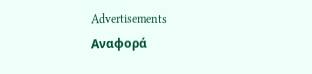Advertisements
Αναφορά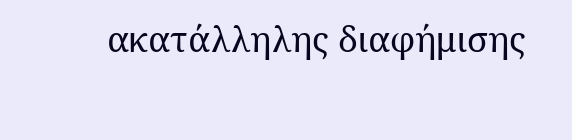ακατάλληλης διαφήμισης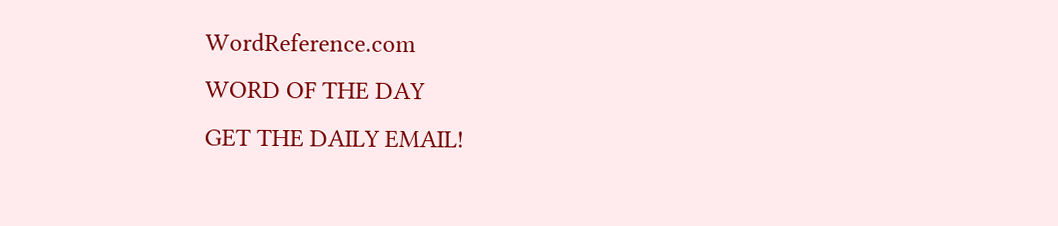WordReference.com
WORD OF THE DAY
GET THE DAILY EMAIL!